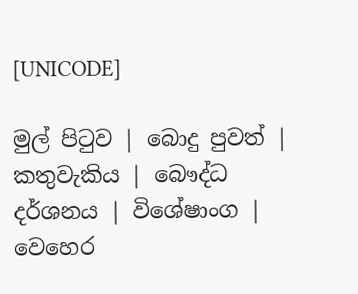[UNICODE]

මුල් පිටුව | බොදු පුවත් | කතුවැකිය | බෞද්ධ දර්ශනය | විශේෂාංග | වෙහෙර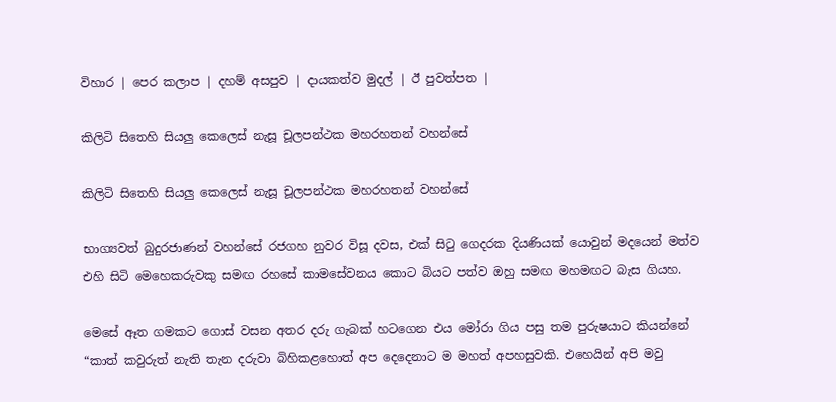විහාර | පෙර කලාප | දහම් අසපුව | දායකත්ව මුදල් | ඊ පුවත්පත |

කිලිටි සිතෙහි සියලු කෙලෙස් නැසූ චූලපන්ථක මහරහතන් වහන්සේ

කිලිටි සිතෙහි සියලු කෙලෙස් නැසූ චූලපන්ථක මහරහතන් වහන්සේ

භාග්‍යවත් බුදුරජාණන් වහන්සේ රජගහ නුවර විසූ දවස, එක් සිටු ගෙදරක දියණියක් යොවුන් මදයෙන් මත්ව එහි සිටි මෙහෙකරුවකු සමඟ රහසේ කාමසේවනය කොට බියට පත්ව ඔහු සමඟ මහමඟට බැස ගියහ.

මෙසේ ඈත ගමකට ගොස් වසන අතර දරු ගැබක් හටගෙන එය මෝරා ගිය පසු තම පුරුෂයාට කියන්නේ “කාත් කවුරුත් නැති තැන දරුවා බිහිකළහොත් අප දෙදෙනාට ම මහත් අපහසුවකි. එහෙයින් අපි මවු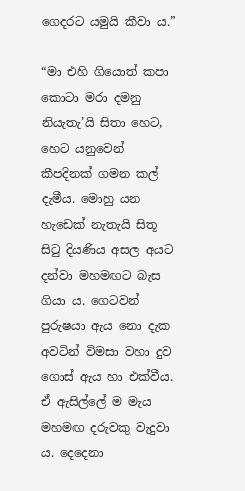ගෙදරට යමුයි කීවා ය.”

“මා එහි ගියොත් කපා කොටා මරා දමනු නියැතැ’යි සිතා හෙට, හෙට යනුවෙන් කීපදිනක් ගමන කල් දැමීය. මොහු යන හැඩෙක් නැතැයි සිතූ සිටු දියණිය අසල අයට දන්වා මහමඟට බැස ගියා ය. ගෙටවන් පුරුෂයා ඇය නො දැක අවටින් විමසා වහා දුව ගොස් ඇය හා එක්වීය. ඒ ඇසිල්ලේ ම මැය මහමඟ දරුවකු වැදුවා ය. දෙදෙනා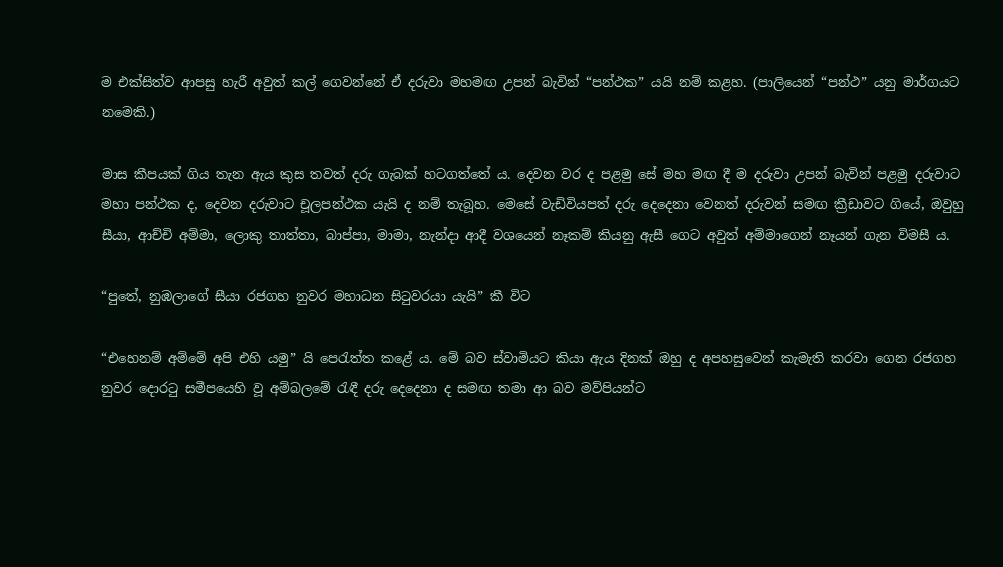ම එක්සිත්ව ආපසු හැරී අවුත් කල් ගෙවන්නේ ඒ දරුවා මහමඟ උපන් බැවින් “පන්ථක” යයි නම් කළහ. (පාලියෙන් “පන්ථ” යනු මාර්ගයට නමෙකි.)

මාස කීපයක් ගිය තැන ඇය කුස තවත් දරු ගැබක් හටගත්තේ ය. දෙවන වර ද පළමු සේ මහ මඟ දී ම දරුවා උපන් බැවින් පළමු දරුවාට මහා පන්ථක ද, දෙවන දරුවාට චූලපන්ථක යැයි ද නම් තැබූහ. මෙසේ වැඩිවියපත් දරු දෙදෙනා වෙනත් දරුවන් සමඟ ක්‍රීඩාවට ගියේ, ඔවුහු සීයා, ආච්චි අම්මා, ලොකු තාත්තා, බාප්පා, මාමා, නැන්දා ආදී වශයෙන් නෑකම් කියනු ඇසී ගෙට අවුත් අම්මාගෙන් නෑයන් ගැන විමසී ය.

“පුතේ, නුඹලාගේ සීයා රජගහ නුවර මහාධන සිටුවරයා යැයි” කී විට

“එහෙනම් අම්මේ අපි එහි යමු” යි පෙරැත්ත කළේ ය. මේ බව ස්වාමියට කියා ඇය දිනක් ඔහු ද අපහසුවෙන් කැමැති කරවා ගෙන රජගහ නුවර දොරටු සමීපයෙහි වූ අම්බලමේ රැඳී දරු දෙදෙනා ද සමඟ තමා ආ බව මව්පියන්ට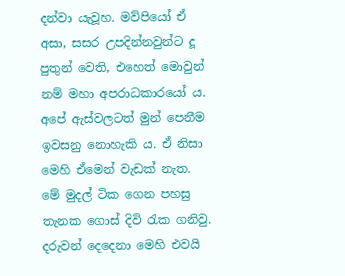දන්වා යැවූහ. මව්පියෝ ඒ අසා, සසර උපදින්නවුන්ට දූ පුතුන් වෙති, එහෙත් මොවුන් නම් මහා අපරාධකාරයෝ ය. අපේ ඇස්වලටත් මුන් පෙනීම ඉවසනු නොහැකි ය. ඒ නිසා මෙහි ඒමෙන් වැඩක් නැත. මේ මුදල් ටික ගෙන පහසු තැනක ගොස් දිවි රැක ගනිවු. දරුවන් දෙදෙනා මෙහි එවයි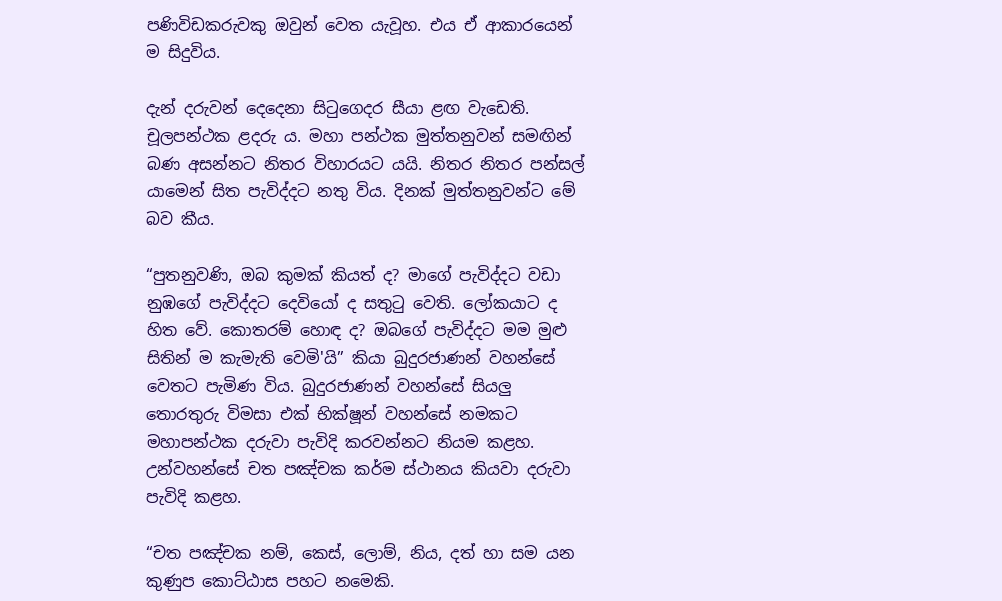පණිවිඩකරුවකු ඔවුන් වෙත යැවූහ. එය ඒ ආකාරයෙන් ම සිදුවිය.

දැන් දරුවන් දෙදෙනා සිටුගෙදර සීයා ළඟ වැඩෙති. චූලපන්ථක ළදරු ය. මහා පන්ථක මුත්තනුවන් සමඟින් බණ අසන්නට නිතර විහාරයට යයි. නිතර නිතර පන්සල් යාමෙන් සිත පැවිද්දට නතු විය. දිනක් මුත්තනුවන්ට මේ බව කීය.

“පුතනුවණි, ඔබ කුමක් කියත් ද? මාගේ පැවිද්දට වඩා නුඹගේ පැවිද්දට දෙවියෝ ද සතුටු වෙති. ලෝකයාට ද හිත වේ. කොතරම් හොඳ ද? ඔබගේ පැවිද්දට මම මුළු සිතින් ම කැමැති වෙමි'යි” කියා බුදුරජාණන් වහන්සේ වෙතට පැමිණ විය. බුදුරජාණන් වහන්සේ සියලු තොරතුරු විමසා එක් භික්ෂූන් වහන්සේ නමකට මහාපන්ථක දරුවා පැවිදි කරවන්නට නියම කළහ. උන්වහන්සේ චත පඤ්චක කර්ම ස්ථානය කියවා දරුවා පැවිදි කළහ.

“චත පඤ්චක නම්, කෙස්, ලොම්, නිය, දත් හා සම යන කුණුප කොට්ඨාස පහට නමෙකි.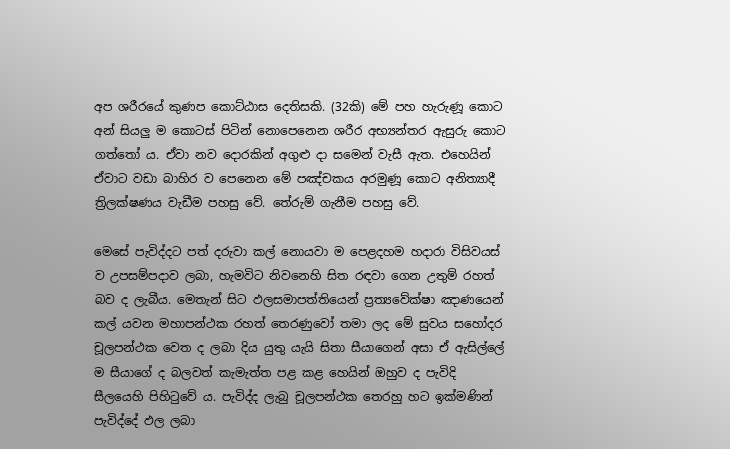අප ශරීරයේ කුණප කොට්ඨාස දෙතිසකි. (32කි) මේ පහ හැරුණූ කොට අන් සියලු ම කොටස් පිටින් නොපෙනෙන ශරීර අභ්‍යන්තර ඇසුරු කොට ගත්තෝ ය. ඒවා නව දොරකින් අගුළු දා සමෙන් වැසී ඇත. එහෙයින් ඒවාට වඩා බාහිර ව පෙනෙන මේ පඤ්චකය අරමුණූ කොට අනිත්‍යාදී ත්‍රිලක්ෂණය වැඩීම පහසු වේ. තේරුම් ගැනීම පහසු වේ.

මෙසේ පැවිද්දට පත් දරුවා කල් නොයවා ම පෙළදහම හදාරා විසිවයස් ව උපසම්පදාව ලබා, හැමවිට නිවනෙහි සිත රඳවා ගෙන උතුම් රහත් බව ද ලැබීය. මෙතැන් සිට ඵලසමාපත්තියෙන් ප්‍රත්‍යවේක්ෂා ඤාණයෙන් කල් යවන මහාපන්ථක රහත් තෙරණුවෝ තමා ලද මේ සුවය සහෝදර චූලපන්ථක වෙත ද ලබා දිය යුතු යැයි සිතා සීයාගෙන් අසා ඒ ඇසිල්ලේ ම සීයාගේ ද බලවත් කැමැත්ත පළ කළ හෙයින් ඔහුව ද පැවිදි සීලයෙහි පිහිටුවේ ය. පැවිද්ද ලැබු චූලපන්ථක තෙරහු හට ඉක්මණින් පැවිද්දේ ඵල ලබා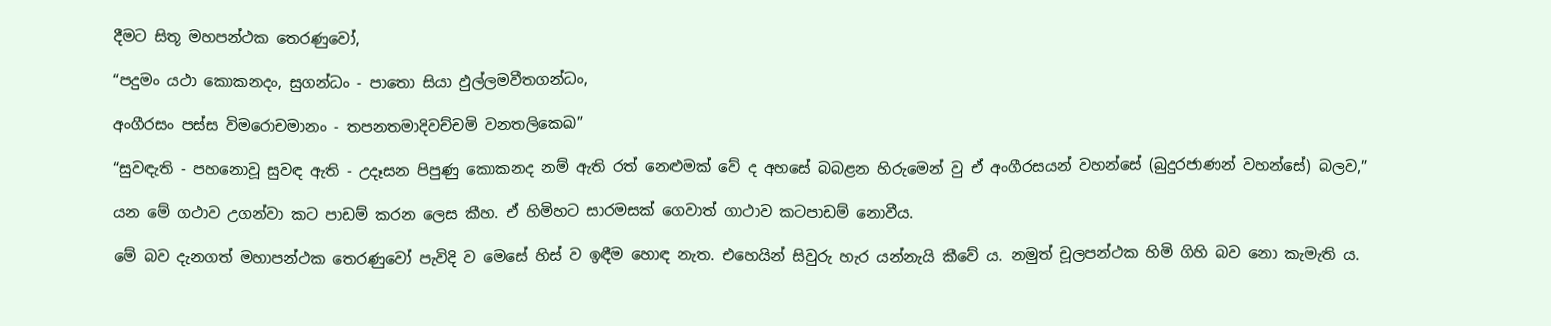දීමට සිතූ මහපන්ථක තෙරණුවෝ,

“පදුමං යථා කොකනදං, සුගන්ධං - පාතො සියා ඵුල්ලමවීතගන්ධං,

අංගීරසං පස්ස විමරොචමානං - තපනතමාදිවච්චමි වනතලිකෙඛ”

“සුවඳැති - පහනොවූ සුවඳ ඇති - උදෑසන පිපුණු කොකනද නම් ඇති රත් නෙළුමක් වේ ද අහසේ බබළන හිරුමෙන් වු ඒ අංගීරසයන් වහන්සේ (බුදුරජාණන් වහන්සේ) බලව,”

යන මේ ගථාව උගන්වා කට පාඩම් කරන ලෙස කීහ. ඒ හිමිහට සාරමසක් ගෙවාත් ගාථාව කටපාඩම් නොවීය.

මේ බව දැනගත් මහාපන්ථක තෙරණුවෝ පැවිදි ව මෙසේ හිස් ව ඉඳීම හොඳ නැත. එහෙයින් සිවුරු හැර යන්නැයි කීවේ ය. නමුත් චූලපන්ථක හිමි ගිහි බව නො කැමැති ය.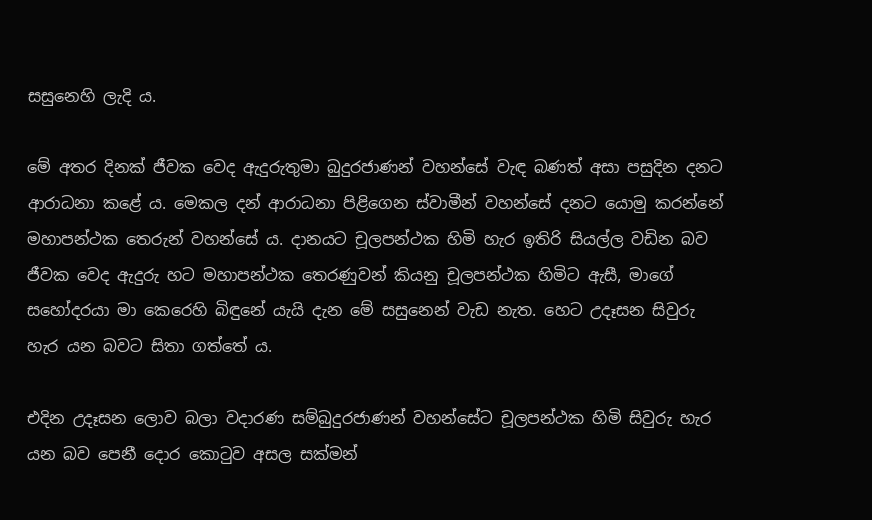සසුනෙහි ලැදි ය.

මේ අතර දිනක් ජීවක වෙද ඇදුරුතුමා බුදුරජාණන් වහන්සේ වැඳ බණත් අසා පසුදින දනට ආරාධනා කළේ ය. මෙකල දන් ආරාධනා පිළිගෙන ස්වාමීන් වහන්සේ දනට යොමු කරන්නේ මහාපන්ථක තෙරුන් වහන්සේ ය. දානයට චූලපන්ථක හිමි හැර ඉතිරි සියල්ල වඩින බව ජීවක වෙද ඇදුරු හට මහාපන්ථක තෙරණුවන් කියනු චූලපන්ථක හිමිට ඇසී, මාගේ සහෝදරයා මා කෙරෙහි බිඳුනේ යැයි දැන මේ සසුනෙන් වැඩ නැත. හෙට උදෑසන සිවුරු හැර යන බවට සිතා ගත්තේ ය.

එදින උදෑසන ලොව බලා වදාරණ සම්බුදුරජාණන් වහන්සේට චූලපන්ථක හිමි සිවුරු හැර යන බව පෙනී දොර කොටුව අසල සක්මන්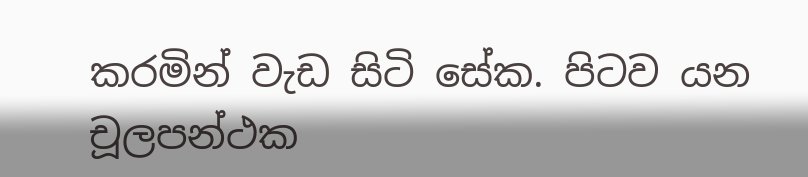කරමින් වැඩ සිටි සේක. පිටව යන චූලපන්ථක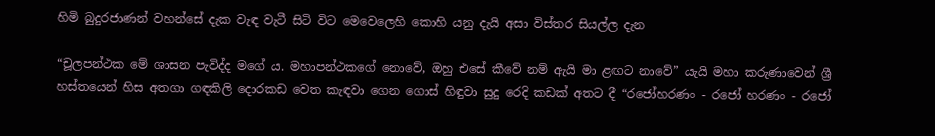හිමි බුදුරජාණන් වහන්සේ දැක වැඳ වැටී සිටි විට මෙවෙලෙහි කොහි යනු දැයි අසා විස්තර සියල්ල දැන

“චූලපන්ථක මේ ශාසන පැවිද්ද මගේ ය. මහාපන්ථකගේ නොවේ, ඔහු එසේ කීවේ නම් ඇයි මා ළඟට නාවේ” යැයි මහා කරුණාවෙන් ශ්‍රී හස්තයෙන් හිස අතගා ගඳකිලි දොරකඩ වෙත කැඳවා ගෙන ගොස් හිඳුවා සුදු රෙදි කඩක් අතට දී “රජෝහරණං - රජෝ හරණං - රජෝ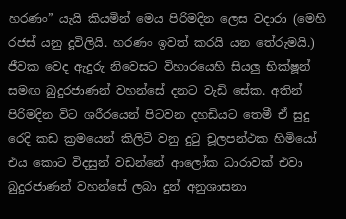හරණං” යැයි කියමින් මෙය පිරිමදින ලෙස වදාරා (මෙහි රජස් යනු දූවිලියි. හරණං ඉවත් කරයි යන තේරුමයි.) ජීවක වෙද ඇදුරු නිවෙසට විහාරයෙහි සියලු භික්ෂූන් සමඟ බුදුරජාණන් වහන්සේ දනට වැඩි සේක. අතින් පිරිමදින විට ශරීරයෙන් පිටවන දහඩියට තෙමී ඒ සුදු රෙදි කඩ ක්‍රමයෙන් කිලිටි වනු දුටු චූලපන්ථක හිමියෝ එය කොට විදසුන් වඩන්නේ ආලෝක ධාරාවක් එවා බුදුරජාණන් වහන්සේ ලබා දුන් අනුශාසනා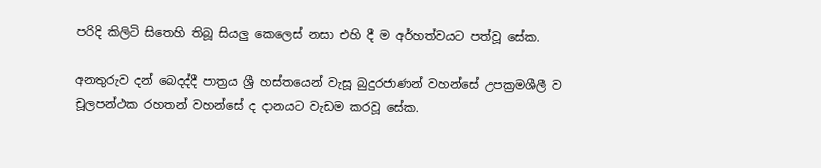පරිදි කිලිටි සිතෙහි තිබූ සියලු කෙලෙස් නසා එහි දී ම අර්හත්වයට පත්වූ සේක.

අනතුරුව දන් බෙදද්දී පාත්‍රය ශ්‍රී හස්තයෙන් වැසූ බුදුරජාණන් වහන්සේ උපක්‍රමශීලී ව චූලපන්ථක රහතන් වහන්සේ ද දානයට වැඩම කරවූ සේක.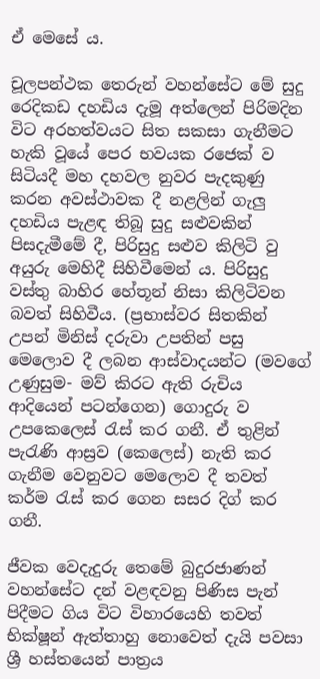ඒ මෙසේ ය.

චූලපන්ථක තෙරුන් වහන්සේට මේ සුදු රෙදිකඩ දහඩිය දැමූ අත්ලෙන් පිරිමදින විට අරහත්වයට සිත සකසා ගැනීමට හැකි වූයේ පෙර භවයක රජෙක් ව සිටියදී මහ දහවල නුවර පැදකුණු කරන අවස්ථාවක දී නළලින් ගැලු දහඩිය පැළඳ තිබූ සුදු සළුවකින් පිසදැමීමේ දී, පිරිසුදු සළුව කිලිටි වු අයුරු මෙහිදී සිහිවීමෙන් ය. පිරිසුදු වස්තු බාහිර හේතූන් නිසා කිලිටිවන බවත් සිහිවීය. (ප්‍රභාස්වර සිතකින් උපන් මිනිස් දරුවා උපතින් පසු මෙලොව දී ලබන ආස්වාදයන්ට (මවගේ උණුසුම- මව් කිරට ඇති රුචිය ආදියෙන් පටන්ගෙන) ගොදුරු ව උපකෙලෙස් රැස් කර ගනී. ඒ තුළින් පැරැණි ආස්‍රව (කෙලෙස්) නැති කර ගැනීම වෙනුවට මෙලොව දී තවත් කර්ම රැස් කර ගෙන සසර දිග් කර ගනී.

ජීවක වෙදැදුරු තෙමේ බුදුරජාණන් වහන්සේට දන් වළඳවනු පිණිස පැන් පිදීමට ගිය විට විහාරයෙහි තවත් භික්ෂූන් ඇත්තාහු නොවෙත් දැයි පවසා ශ්‍රී හස්තයෙන් පාත්‍රය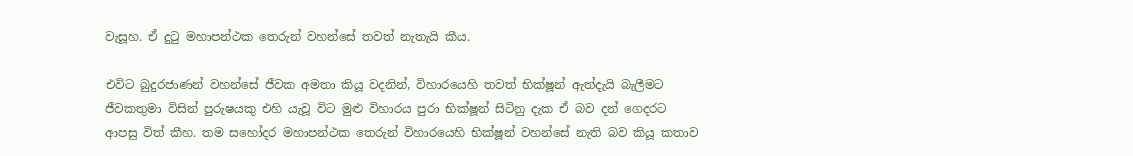වැසූහ. ඒ දුටු මහාපන්ථක තෙරුන් වහන්සේ තවත් නැතැයි කීය.

එවිට බුදුරජාණන් වහන්සේ ජීවක අමතා කියූ වදනින්, විහාරයෙහි තවත් භික්ෂූන් ඇත්දැයි බැලීමට ජීවකතුමා විසින් පුරුෂයකු එහි යැවූ විට මුළු විහාරය පුරා භික්ෂූන් සිටිනු දැක ඒ බව දන් ගෙදරට ආපසු විත් කීහ. තම සහෝදර මහාපන්ථක තෙරුන් විහාරයෙහි භික්ෂූන් වහන්සේ නැති බව කියූ කතාව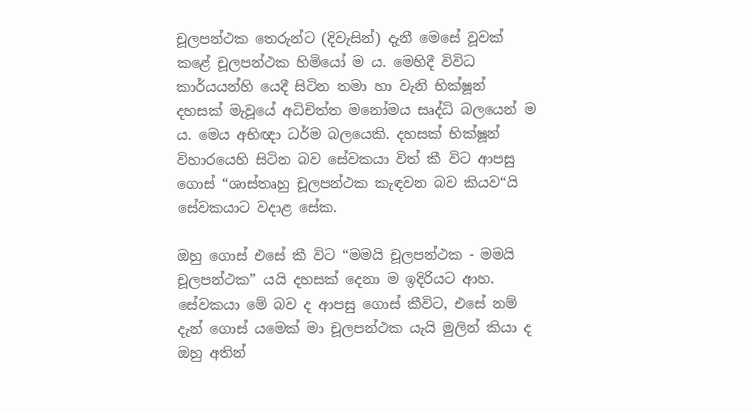චූලපන්ථක තෙරුන්ට (දිවැසින්) දැනී මෙසේ වූවක් කළේ චූලපන්ථක හිමියෝ ම ය. මෙහිදී විවිධ කාර්යයන්හි යෙදී සිටින තමා හා වැනි භික්ෂූන් දහසක් මැවූයේ අධිචිත්ත මනෝමය සෘද්ධි බලයෙන් ම ය. මෙය අභිඥා ධර්ම බලයෙකි. දහසක් භික්ෂූන් විහාරයෙහි සිටින බව සේවකයා විත් කී විට ආපසු ගොස් “ශාස්තෘහු චූලපන්ථක කැඳවන බව කියව“යි සේවකයාට වදාළ සේක.

ඔහු ගොස් එසේ කී විට “මමයි චූලපන්ථක - මමයි චූලපන්ථක” යයි දහසක් දෙනා ම ඉදිරියට ආහ. සේවකයා මේ බව ද ආපසු ගොස් කීවිට, එසේ නම් දැන් ගොස් යමෙක් මා චූලපන්ථක යැයි මුලින් කියා ද ඔහු අතින්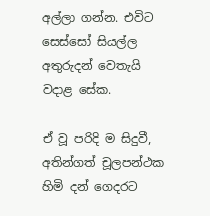අල්ලා ගන්න. එවිට සෙස්සෝ සියල්ල අතුරුදන් වෙතැයි වදාළ සේක.

ඒ වූ පරිදි ම සිදුවී, අතින්ගත් චූලපන්ථක හිමි දන් ගෙදරට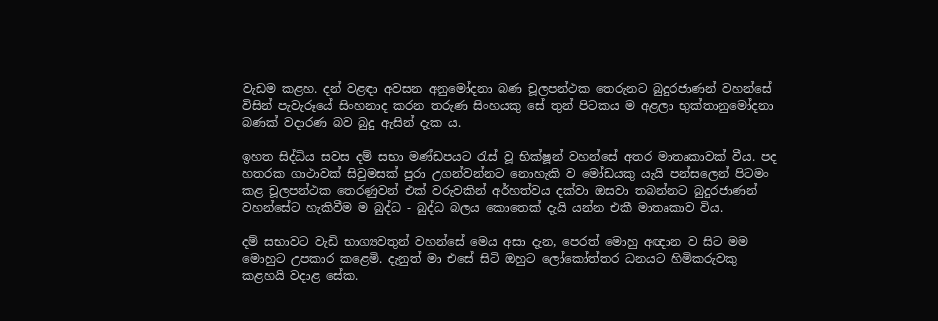වැඩම කළහ. දන් වළඳා අවසන අනුමෝදනා බණ චූලපන්ථක තෙරුනට බුදුරජාණන් වහන්සේ විසින් පැවැරූයේ සිංහනාද කරන තරුණ සිංහයකු සේ තුන් පිටකය ම අළලා භුක්තානුමෝදනා බණක් වදාරණ බව බුදු ඇසින් දැක ය.

ඉහත සිද්ධිය සවස දම් සභා මණ්ඩපයට රැස් වූ භික්ෂූන් වහන්සේ අතර මාතෘකාවක් වීය. පද හතරක ගාථාවක් සිවුමසක් පුරා උගන්වන්නට නොහැකි ව මෝඩයකු යැයි පන්සලෙන් පිටමං කළ චූලපන්ථක තෙරණුවන් එක් වරුවකින් අර්හත්වය දක්වා ඔසවා තබන්නට බුදුරජාණන් වහන්සේට හැකිවීම ම බුද්ධ - බුද්ධ බලය කොතෙක් දැයි යන්න එකී මාතෘකාව විය.

දම් සභාවට වැඩි භාග්‍යවතුන් වහන්සේ මෙය අසා දැන, පෙරත් මොහු අඥාන ව සිට මම මොහුට උපකාර කළෙමි. දැනුත් මා එසේ සිටි ඔහුට ලෝකෝත්තර ධනයට හිමිකරුවකු කළහයි වදාළ සේක.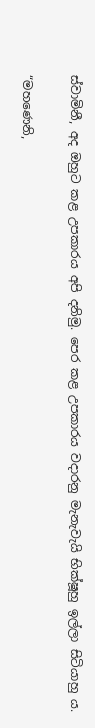ස්වාමිනී, අද ඔහුට කළ උපකාරය අපි දනිමු. පෙර කළ උපකාරය වදාරනු මැනැවැයි භික්ෂූහු ඉල්ලා සිටියාහු ය.

“මහණෙනි,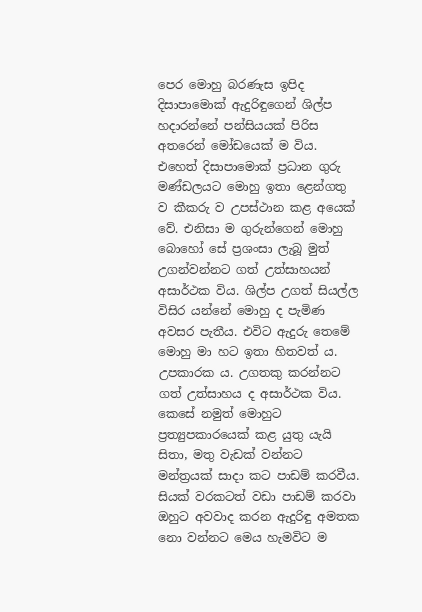පෙර මොහු බරණැස ඉපිද දිසාපාමොක් ඇදුරිඳුගෙන් ශිල්ප හදාරන්නේ පන්සියයක් පිරිස අතරෙන් මෝඩයෙක් ම විය. එහෙත් දිසාපාමොක් ප්‍රධාන ගුරු මණ්ඩලයට මොහු ඉතා ළෙන්ගතු ව කීකරු ව උපස්ථාන කළ අයෙක් වේ. එනිසා ම ගුරුන්ගෙන් මොහු බොහෝ සේ ප්‍රශංසා ලැබූ මුත් උගන්වන්නට ගත් උත්සාහයන් අසාර්ථක විය. ශිල්ප උගත් සියල්ල විසිර යන්නේ මොහු ද පැමිණ අවසර පැතීය. එවිට ඇදුරු තෙමේ මොහු මා හට ඉතා හිතවත් ය. උපකාරක ය. උගතකු කරන්නට ගත් උත්සාහය ද අසාර්ථක විය. කෙසේ නමුත් මොහුට ප්‍රත්‍යුපකාරයෙක් කළ යුතු යැයි සිතා, මතු වැඩක් වන්නට මන්ත්‍රයක් සාදා කට පාඩම් කරවීය. සියක් වරකටත් වඩා පාඩම් කරවා ඔහුට අවවාද කරන ඇදුරිඳු අමතක නො වන්නට මෙය හැමවිට ම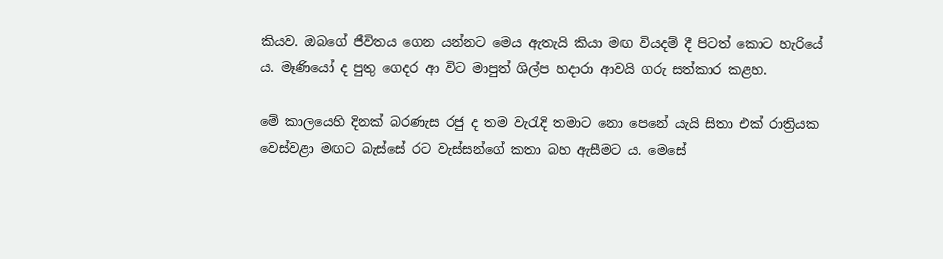කියව. ඔබගේ ජීවිතය ගෙන යන්නට මෙය ඇතැයි කියා මඟ වියදම් දී පිටත් කොට හැරියේ ය. මෑණියෝ ද පුතු ගෙදර ආ විට මාපුත් ශිල්ප හදාරා ආවයි ගරු සත්කාර කළහ.

මේ කාලයෙහි දිනක් බරණැස රජු ද තම වැරැදි තමාට නො පෙනේ යැයි සිතා එක් රාත්‍රියක වෙස්වළා මඟට බැස්සේ රට වැස්සන්ගේ කතා බහ ඇසීමට ය. මෙසේ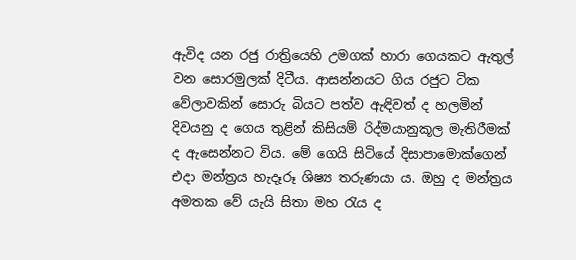ඇවිද යන රජු රාත්‍රියෙහි උමගක් හාරා ගෙයකට ඇතුල් වන සොරමුලක් දිටීය. ආසන්නයට ගිය රජුට ටික වේලාවකින් සොරු බියට පත්ව ඇඳිවත් ද හලමින් දිවයනු ද ගෙය තුළින් කිසියම් රිද්මයානුකූල මැතිරීමක් ද ඇසෙන්නට විය. මේ ගෙයි සිටියේ දිසාපාමොක්ගෙන් එදා මන්ත්‍රය හැදෑරූ ශිෂ්‍ය තරුණයා ය. ඔහු ද මන්ත්‍රය අමතක වේ යැයි සිතා මහ රැය ද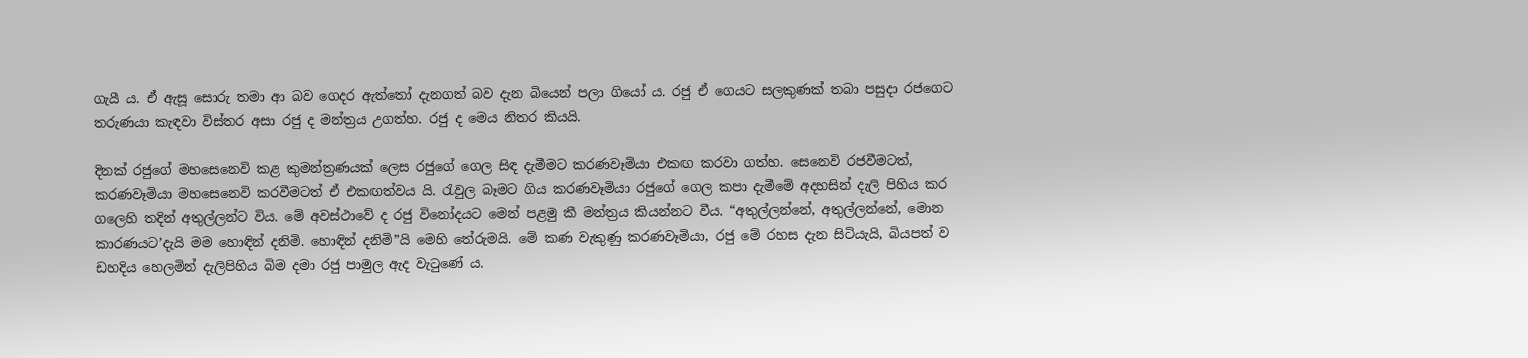ගැයී ය. ඒ ඇසූ සොරු තමා ආ බව ගෙදර ඇත්තෝ දැනගත් බව දැන බියෙන් පලා ගියෝ ය. රජු ඒ ගෙයට සලකුණක් තබා පසුදා රජගෙට තරුණයා කැඳවා විස්තර අසා රජු ද මන්ත්‍රය උගත්හ. රජු ද මෙය නිතර කියයි.

දිනක් රජුගේ මහසෙනෙවි කළ කුමන්ත්‍රණයක් ලෙස රජුගේ ගෙල සිඳ දැමීමට කරණවෑමියා එකඟ කරවා ගත්හ. සෙනෙවි රජවීමටත්, කරණවෑමියා මහසෙනෙවි කරවීමටත් ඒ එකඟත්වය යි. රැවුල බෑමට ගිය කරණවෑමියා රජුගේ ගෙල කපා දැමීමේ අදහසින් දැලි පිහිය කර ගලෙහි තදින් අතුල්ලන්ට විය. මේ අවස්ථාවේ ද රජු විනෝදයට මෙන් පළමු කී මන්ත්‍රය කියන්නට වීය. “අතුල්ලන්නේ, අතුල්ලන්නේ, මොන කාරණයට’දැයි මම හොඳින් දනිමි. හොඳින් දනිමි”යි මෙහි තේරුමයි. මේ කණ වැකුණු කරණවෑමියා, රජු මේ රහස දැන සිටියැයි, බියපත් ව ඩහදිය හෙලමින් දැලිපිහිය බිම දමා රජු පාමුල ඇද වැටුණේ ය.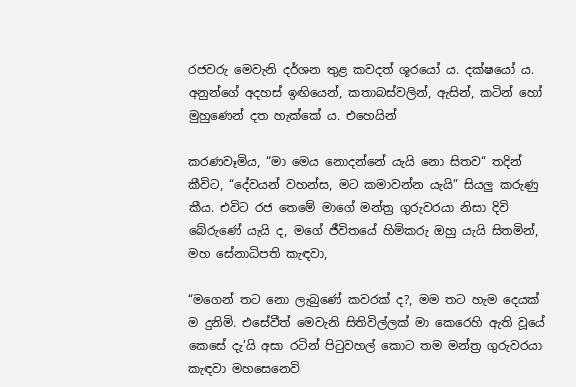රජවරු මෙවැනි දර්ශන තුළ කවදත් ශූරයෝ ය. දක්ෂයෝ ය. අනුන්ගේ අදහස් ඉඟියෙන්, කතාබස්වලින්, ඇසින්, කටින් හෝ මුහුණෙන් දත හැක්කේ ය. එහෙයින්

කරණවෑමිය, “මා මෙය නොදන්නේ යැයි නො සිතව“ තදින් කීවිට, “දේවයන් වහන්ස, මට කමාවන්න යැයි” සියලු කරුණු කීය. එවිට රජ තෙමේ මාගේ මන්ත්‍ර ගුරුවරයා නිසා දිවි බේරුණේ යැයි ද, මගේ ජීවිතයේ හිමිකරු ඔහු යැයි සිතමින්, මහ සේනාධිපති කැඳවා,

“මගෙන් තට නො ලැබුණේ කවරක් ද?, මම තට හැම දෙයක් ම දුනිමි. එසේවීත් මෙවැනි සිතිවිල්ලක් මා කෙරෙහි ඇති වූයේ කෙසේ දැ’යි අසා රටින් පිටුවහල් කොට තම මන්ත්‍ර ගුරුවරයා කැඳවා මහසෙනෙවි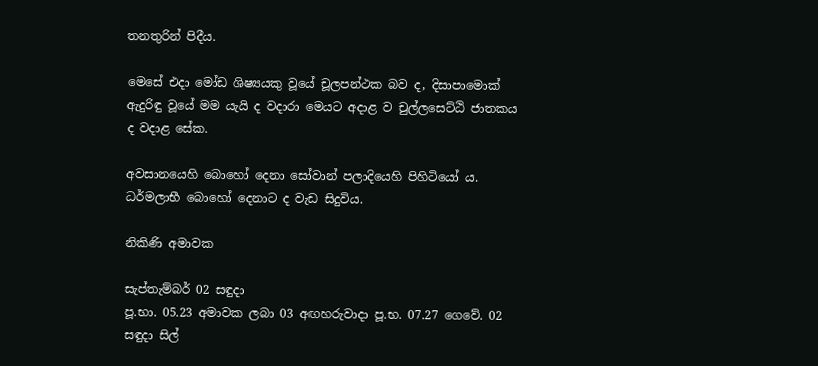තනතුරින් පිදීය.

මෙසේ එදා මෝඩ ශිෂ්‍යයකු වූයේ චූලපන්ථක බව ද, දිසාපාමොක් ඇදුරිඳු වූයේ මම යැයි ද වදාරා මෙයට අදාළ ව චුල්ලසෙට්ඨි ජාතකය ද වදාළ සේක.

අවසානයෙහි බොහෝ දෙනා සෝවාන් පලාදියෙහි පිහිටියෝ ය. ධර්මලාභී බොහෝ දෙනාට ද වැඩ සිදුවිය.

නිකිණි අමාවක

සැප්තැම්බර් 02 සඳුදා
පූ.භා. 05.23 අමාවක ලබා 03 අඟහරුවාදා පූ.භ. 07.27 ගෙවේ. 02 සඳුදා සිල්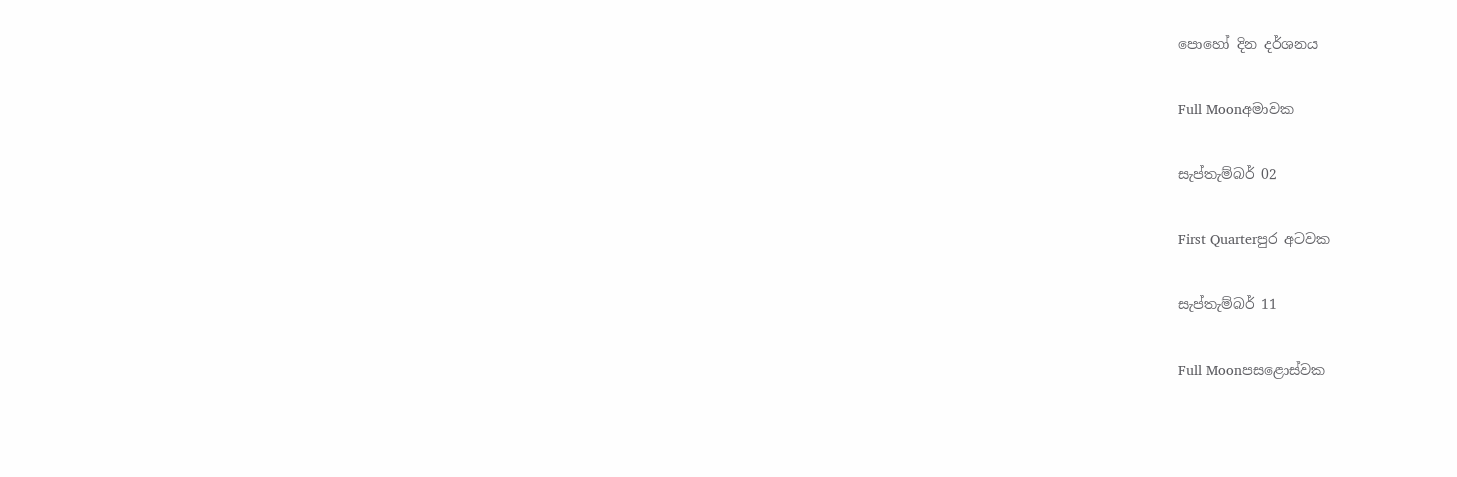පොහෝ දින දර්ශනය

Full Moonඅමාවක

සැප්තැම්බර් 02

First Quarterපුර අටවක

සැප්තැම්බර් 11

Full Moonපසළොස්වක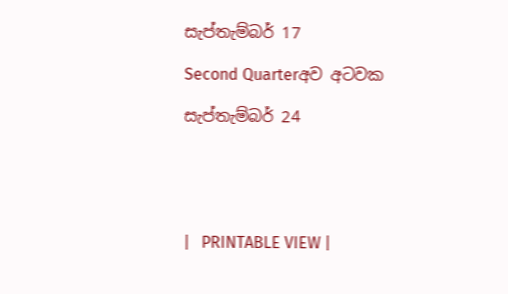සැප්තැම්බර් 17

Second Quarterඅව අටවක

සැප්තැම්බර් 24





|   PRINTABLE VIEW |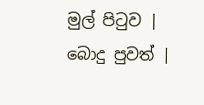මුල් පිටුව | බොදු පුවත් |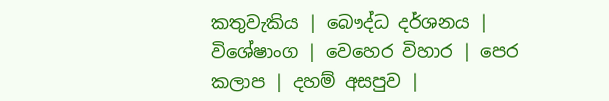කතුවැකිය | බෞද්ධ දර්ශනය | විශේෂාංග | වෙහෙර විහාර | පෙර කලාප | දහම් අසපුව |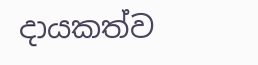දායකත්ව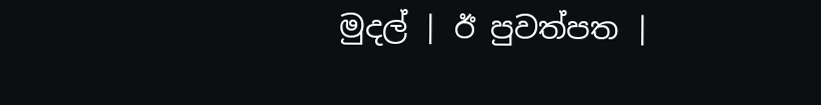මුදල් | ඊ පුවත්පත |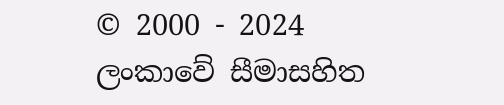© 2000 - 2024 ලංකාවේ සීමාසහිත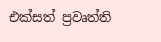එක්සත් ප්‍රවෘත්ති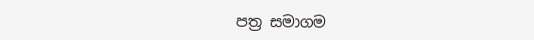පත්‍ර සමාගම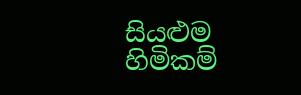සියළුම හිමිකම්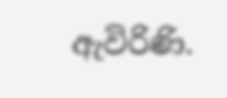ඇවිරිණි.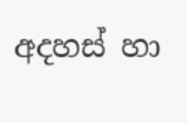අදහස් හා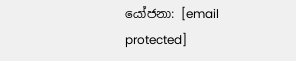යෝජනා: [email protected]